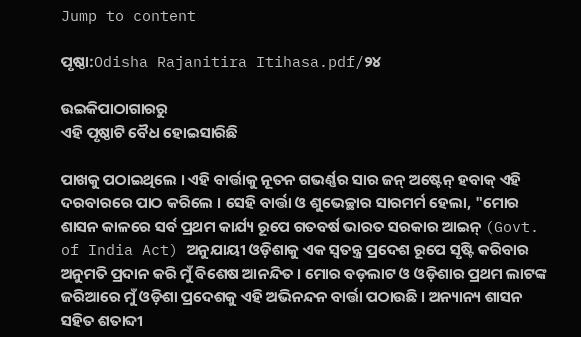Jump to content

ପୃଷ୍ଠା:Odisha Rajanitira Itihasa.pdf/୨୪

ଉଇକିପାଠାଗାର‌ରୁ
ଏହି ପୃଷ୍ଠାଟି ବୈଧ ହୋଇସାରିଛି

ପାଖକୁ ପଠାଇଥିଲେ । ଏହି ବାର୍ତ୍ତାକୁ ନୂତନ ଗଭର୍ଣ୍ଣର ସାର ଜନ୍‍ ଅଷ୍ଟେନ୍‍ ହବାକ୍‍ ଏହି ଦରବାରରେ ପାଠ କରିଲେ । ସେହି ବାର୍ତ୍ତା ଓ ଶୁଭେଚ୍ଛାର ସାରମର୍ମ ହେଲା, "ମୋର ଶାସନ କାଳରେ ସର୍ବ ପ୍ରଥମ କାର୍ଯ୍ୟ ରୂପେ ଗତବର୍ଷ ଭାରତ ସରକାର ଆଇନ୍‍ (Govt. of India Act) ଅନୁଯାୟୀ ଓଡ଼ିଶାକୁ ଏକ ସ୍ୱତନ୍ତ୍ର ପ୍ରଦେଶ ରୂପେ ସୃଷ୍ଟି କରିବାର ଅନୁମତି ପ୍ରଦାନ କରି ମୁଁ ବିଶେଷ ଆନନ୍ଦିତ । ମୋର ବଡ଼ଲାଟ ଓ ଓଡ଼ିଶାର ପ୍ରଥମ ଲାଟଙ୍କ ଜରିଆରେ ମୁଁ ଓଡ଼ିଶା ପ୍ରଦେଶକୁ ଏହି ଅଭିନନ୍ଦନ ବାର୍ତ୍ତା ପଠାଉଛି । ଅନ୍ୟାନ୍ୟ ଶାସନ ସହିତ ଶତାବ୍ଦୀ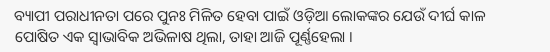ବ୍ୟାପୀ ପରାଧୀନତା ପରେ ପୁନଃ ମିଳିତ ହେବା ପାଇଁ ଓଡ଼ିଆ ଲୋକଙ୍କର ଯେଉଁ ଦୀର୍ଘ କାଳ ପୋଷିତ ଏକ ସ୍ୱାଭାବିକ ଅଭିଳାଷ ଥିଲା, ତାହା ଆଜି ପୂର୍ଣ୍ଣହେଲା ।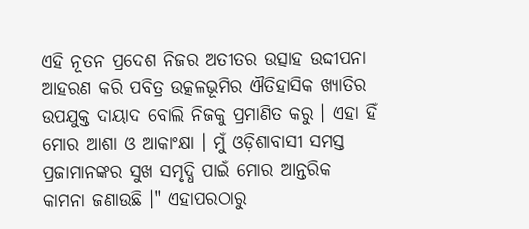ଏହି ନୂତନ ପ୍ରଦେଶ ନିଜର ଅତୀତର ଉତ୍ସାହ ଉଦ୍ଦୀପନା ଆହରଣ କରି ପବିତ୍ର ଉତ୍କଳଭୂମିର ଐତିହାସିକ ଖ୍ୟାତିର ଉପଯୁକ୍ତ ଦାୟାଦ ବୋଲି ନିଜକୁ ପ୍ରମାଣିତ କରୁ । ଏହା ହିଁ ମୋର ଆଶା ଓ ଆକାଂକ୍ଷା । ମୁଁ ଓଡ଼ିଶାବାସୀ ସମସ୍ତ ପ୍ରଜାମାନଙ୍କର ସୁଖ ସମୃଦ୍ଧି ପାଇଁ ମୋର ଆନ୍ତରିକ କାମନା ଜଣାଉଛି ।" ଏହାପରଠାରୁ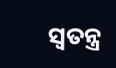ସ୍ୱତନ୍ତ୍ର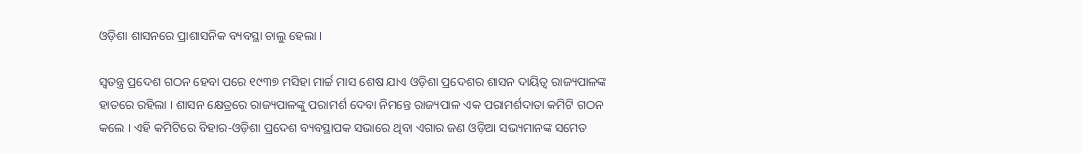ଓଡ଼ିଶା ଶାସନରେ ପ୍ରାଶାସନିକ ବ୍ୟବସ୍ଥା ଚାଲୁ ହେଲା ।

ସ୍ୱତନ୍ତ୍ର ପ୍ରଦେଶ ଗଠନ ହେବା ପରେ ୧୯୩୭ ମସିହା ମାର୍ଚ୍ଚ ମାସ ଶେଷ ଯାଏ ଓଡ଼ିଶା ପ୍ରଦେଶର ଶାସନ ଦାୟିତ୍ୱ ରାଜ୍ୟପାଳଙ୍କ ହାତରେ ରହିଲା । ଶାସନ କ୍ଷେତ୍ରରେ ରାଜ୍ୟପାଳଙ୍କୁ ପରାମର୍ଶ ଦେବା ନିମନ୍ତେ ରାଜ୍ୟପାଳ ଏକ ପରାମର୍ଶଦାତା କମିଟି ଗଠନ କଲେ । ଏହି କମିଟିରେ ବିହାର-ଓଡ଼ିଶା ପ୍ରଦେଶ ବ୍ୟବସ୍ଥାପକ ସଭାରେ ଥିବା ଏଗାର ଜଣ ଓଡ଼ିଆ ସଭ୍ୟମାନଙ୍କ ସମେତ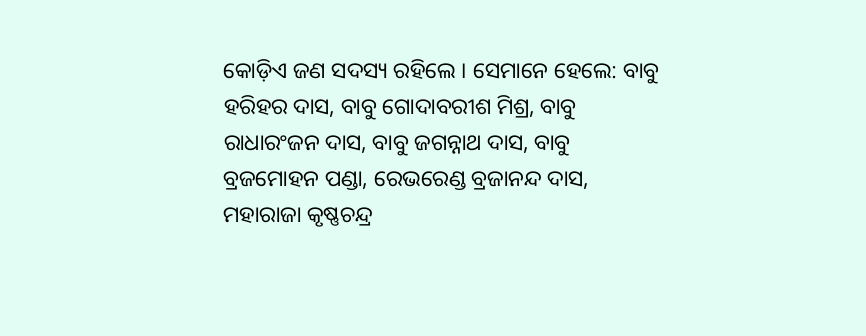କୋଡ଼ିଏ ଜଣ ସଦସ୍ୟ ରହିଲେ । ସେମାନେ ହେଲେ: ବାବୁ ହରିହର ଦାସ, ବାବୁ ଗୋଦାବରୀଶ ମିଶ୍ର, ବାବୁ ରାଧାରଂଜନ ଦାସ, ବାବୁ ଜଗନ୍ନାଥ ଦାସ, ବାବୁ ବ୍ରଜମୋହନ ପଣ୍ଡା, ରେଭରେଣ୍ଡ ବ୍ରଜାନନ୍ଦ ଦାସ, ମହାରାଜା କୃଷ୍ଣଚନ୍ଦ୍ର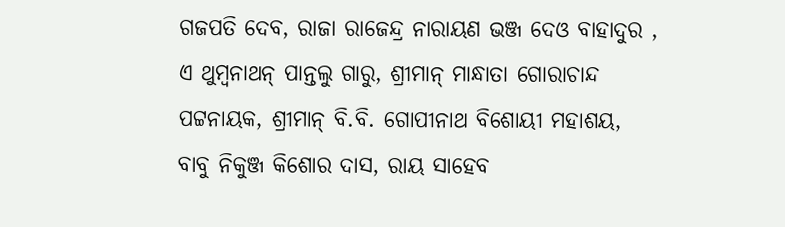ଗଜପତି ଦେବ, ରାଜା ରାଜେନ୍ଦ୍ର ନାରାୟଣ ଭଞ୍ଜ ଦେଓ ବାହାଦୁର , ଏ ଥୁମ୍ବନାଥନ୍ ପାନ୍ତଲୁ ଗାରୁ, ଶ୍ରୀମାନ୍‍ ମାନ୍ଧାତା ଗୋରାଚାନ୍ଦ ପଟ୍ଟନାୟକ, ଶ୍ରୀମାନ୍‍ ବି.ବି. ଗୋପୀନାଥ ବିଶୋୟୀ ମହାଶୟ, ବାବୁ ନିକୁଞ୍ଜ କିଶୋର ଦାସ, ରାୟ ସାହେବ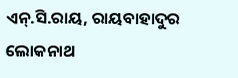ଏନ୍‍.ସି.ରାୟ, ରାୟବାହାଦୁର ଲୋକନାଥ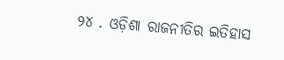୨୪ . ଓଡ଼ିଶା ରାଜନୀତିର ଇତିହାସ